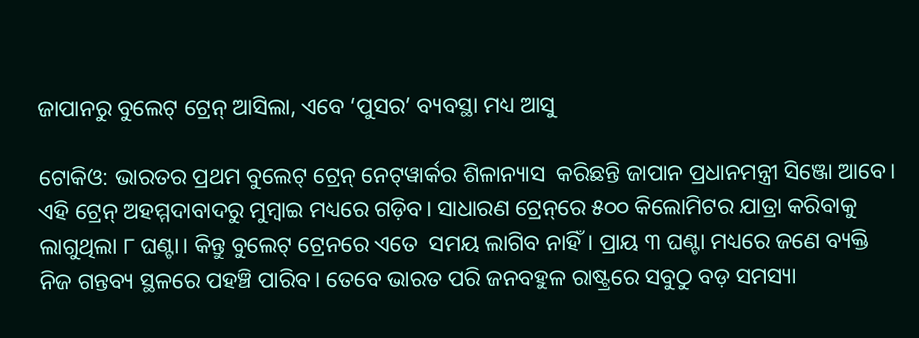ଜାପାନରୁ ବୁଲେଟ୍‌ ଟ୍ରେନ୍‌ ଆସିଲା, ଏବେ ‘ପୁସର’ ବ୍ୟବସ୍ଥା ମଧ୍ୟ ଆସୁ

ଟୋକିଓ: ଭାରତର ପ୍ରଥମ ବୁଲେଟ୍ ଟ୍ରେନ୍ ନେଟ୍‌ୱାର୍କର ଶିଳାନ୍ୟାସ  କରିଛନ୍ତି ଜାପାନ ପ୍ରଧାନମନ୍ତ୍ରୀ ସିଞ୍ଜୋ ଆବେ। ଏହି ଟ୍ରେନ୍ ଅହମ୍ମଦାବାଦରୁ ମୁମ୍ୱାଇ ମଧ୍ୟରେ ଗଡ଼ିବ। ସାଧାରଣ ଟ୍ରେନ୍‌ରେ ୫୦୦ କିଲୋମିଟର ଯାତ୍ରା କରିବାକୁ ଲାଗୁଥିଲା ୮ ଘଣ୍ଟା। କିନ୍ତୁ ବୁଲେଟ୍‌ ଟ୍ରେନରେ ଏତେ  ସମୟ ଲାଗିବ ନାହିଁ। ପ୍ରାୟ ୩ ଘଣ୍ଟା ମଧ୍ୟରେ ଜଣେ ବ୍ୟକ୍ତି ନିଜ ଗନ୍ତବ୍ୟ ସ୍ଥଳରେ ପହଞ୍ଚି ପାରିବ। ତେବେ ଭାରତ ପରି ଜନବହୁଳ ରାଷ୍ଟ୍ରରେ ସବୁଠୁ ବଡ଼ ସମସ୍ୟା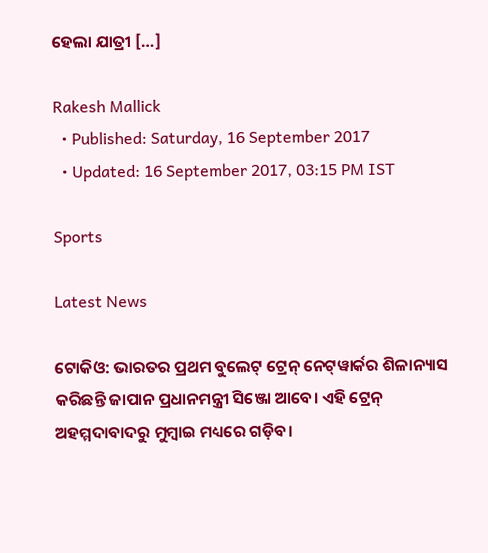ହେଲା ଯାତ୍ରୀ […]

Rakesh Mallick
  • Published: Saturday, 16 September 2017
  • Updated: 16 September 2017, 03:15 PM IST

Sports

Latest News

ଟୋକିଓ: ଭାରତର ପ୍ରଥମ ବୁଲେଟ୍ ଟ୍ରେନ୍ ନେଟ୍‌ୱାର୍କର ଶିଳାନ୍ୟାସ  କରିଛନ୍ତି ଜାପାନ ପ୍ରଧାନମନ୍ତ୍ରୀ ସିଞ୍ଜୋ ଆବେ। ଏହି ଟ୍ରେନ୍ ଅହମ୍ମଦାବାଦରୁ ମୁମ୍ୱାଇ ମଧ୍ୟରେ ଗଡ଼ିବ।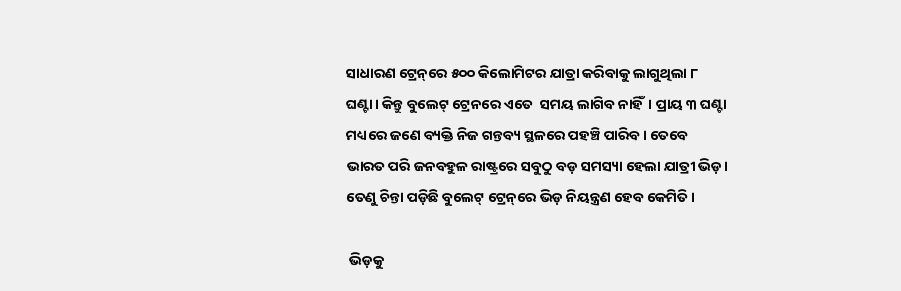ସାଧାରଣ ଟ୍ରେନ୍‌ରେ ୫୦୦ କିଲୋମିଟର ଯାତ୍ରା କରିବାକୁ ଲାଗୁଥିଲା ୮ ଘଣ୍ଟା। କିନ୍ତୁ ବୁଲେଟ୍‌ ଟ୍ରେନରେ ଏତେ  ସମୟ ଲାଗିବ ନାହିଁ। ପ୍ରାୟ ୩ ଘଣ୍ଟା ମଧ୍ୟରେ ଜଣେ ବ୍ୟକ୍ତି ନିଜ ଗନ୍ତବ୍ୟ ସ୍ଥଳରେ ପହଞ୍ଚି ପାରିବ। ତେବେ ଭାରତ ପରି ଜନବହୁଳ ରାଷ୍ଟ୍ରରେ ସବୁଠୁ ବଡ଼ ସମସ୍ୟା ହେଲା ଯାତ୍ରୀ ଭିଡ଼। ତେଣୁ ଚିନ୍ତା ପଡ଼ିଛି ବୁଲେଟ୍‌ ଟ୍ରେନ୍‌ରେ ଭିଡ଼ ନିୟନ୍ତ୍ରଣ ହେବ କେମିତି।

 ଭିଡ଼କୁ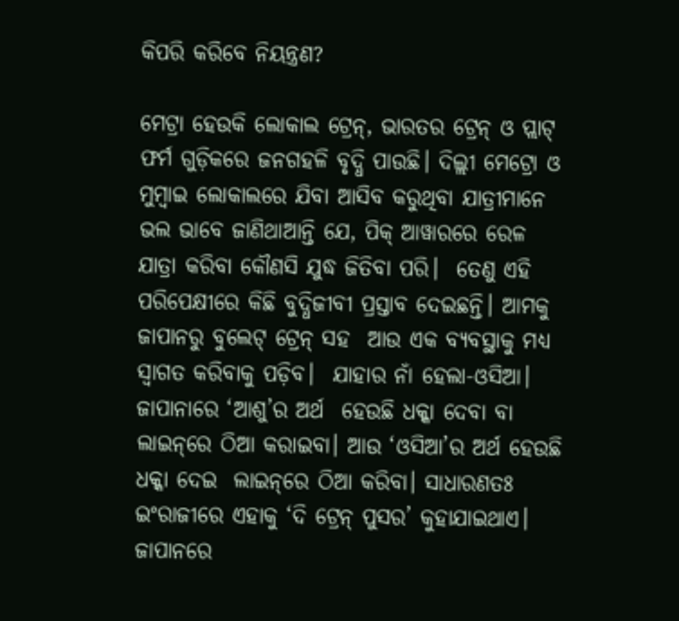କିପରି କରିବେ ନିୟନ୍ତ୍ରଣ?

ମେଟ୍ରା ହେଉକି ଲୋକାଲ ଟ୍ରେନ୍, ଭାରତର ଟ୍ରେନ୍ ଓ ପ୍ଲାଟ୍‌ ଫର୍ମ ଗୁଡ଼ିକରେ ଜନଗହଳି ବୃଦ୍ଧି ପାଉଛି। ଦିଲ୍ଲୀ ମେଟ୍ରୋ ଓ ମୁମ୍ୱାଇ ଲୋକାଲରେ ଯିବା ଆସିବ କରୁଥିବା ଯାତ୍ରୀମାନେ ଭଲ ଭାବେ ଜାଣିଥାଆନ୍ତି ଯେ, ପିକ୍ ଆୱାରରେ ରେଳ ଯାତ୍ରା କରିବା କୌଣସି ଯୁଦ୍ଧ ଜିତିବା ପରି।  ତେଣୁ ଏହି ପରିପେକ୍ଷୀରେ କିଛି ବୁଦ୍ଧିଜୀବୀ ପ୍ରସ୍ତାବ ଦେଇଛନ୍ତି। ଆମକୁ ଜାପାନରୁ ବୁଲେଟ୍‌ ଟ୍ରେନ୍ ସହ  ଆଉ ଏକ ବ୍ୟବସ୍ଥାକୁ ମଧ୍ୟ ସ୍ୱାଗତ କରିବାକୁ ପଡ଼ିବ।  ଯାହାର ନାଁ ହେଲା-ଓସିଆ। ଜାପାନାରେ ‘ଆଶୁ’ର ଅର୍ଥ  ହେଉଛି ଧକ୍କା ଦେବା ବା ଲାଇନ୍‌ରେ ଠିଆ କରାଇବା। ଆଉ ‘ଓସିଆ’ର ଅର୍ଥ ହେଉଛି ଧକ୍କା ଦେଇ  ଲାଇନ୍‌ରେ ଠିଆ କରିବା। ସାଧାରଣତଃ ଇଂରାଜୀରେ ଏହାକୁ ‘ଦି ଟ୍ରେନ୍‌ ପୁସର’ କୁହାଯାଇଥାଏ। ଜାପାନରେ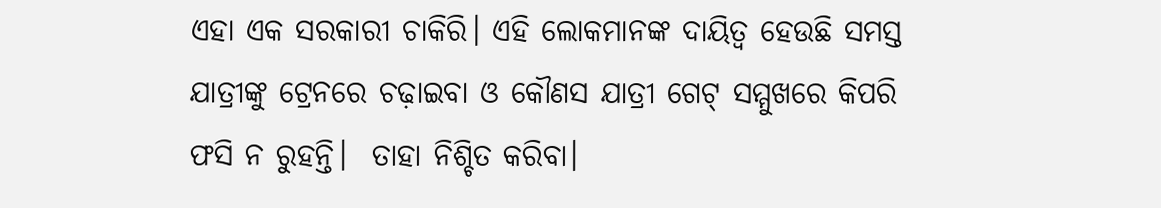ଏହା ଏକ ସରକାରୀ ଚାକିରି। ଏହି ଲୋକମାନଙ୍କ ଦାୟିତ୍ୱ ହେଉଛି ସମସ୍ତ ଯାତ୍ରୀଙ୍କୁ ଟ୍ରେନରେ ଚଢ଼ାଇବା ‌ଓ କୌଣସ ଯାତ୍ରୀ ଗେଟ୍ ସମ୍ମୁଖରେ କିପରି ଫସି ନ ରୁହନ୍ତି।  ତାହା ନିଶ୍ଚିତ କରିବା।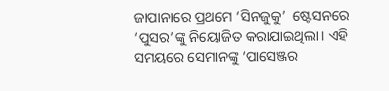ଜାପାନାରେ ପ୍ରଥମେ ‘ସିନଜୁକୁ’  ଷ୍ଟେସନରେ ‘ପୁସର’ଙ୍କୁ ନିୟୋଜିତ କରାଯାଇଥିଲା। ଏହି ସମୟରେ ସେମାନଙ୍କୁ ‘ପାସେଞ୍ଜର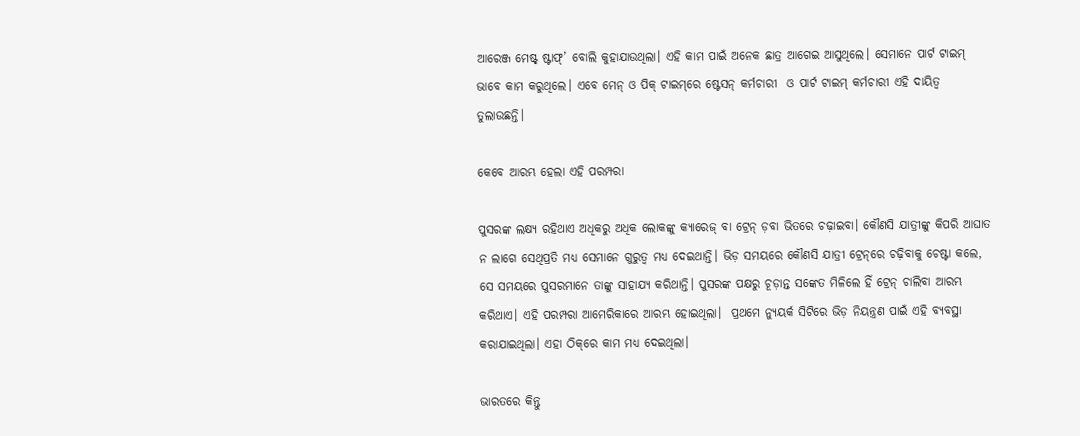ଆରେଞ୍ଜ ମେଷ୍ଟ୍ ଷ୍ଟାଫ୍’ ବୋଲି କୁହାଯାଉଥିଲା। ଏହି କାମ ପାଇଁ ଅନେକ ଛାତ୍ର ଆଗେଇ ଆସୁଥିଲେ। ସେମାନେ ପାର୍ଟ ଟାଇମ୍ ଭାବେ କାମ କରୁଥିଲେ। ଏବେ ମେନ୍ ଓ ପିକ୍ ଟାଇମ୍‌ରେ ଷ୍ଟେସନ୍ କର୍ମଚାରୀ  ଓ ପାର୍ଟ ଟାଇମ୍ କର୍ମଚାରୀ ଏହି ଦାୟିତ୍ୱ ତୁଲାଉଛନ୍ତି।

କେବେ ଆରମ୍ଭ ହେଲା ଏହି ପରମ୍ପରା

ପୁସରଙ୍କ ଲକ୍ଷ୍ୟ ରହିଥାଏ ଅଧିକରୁ ଅଧିକ ଲୋକଙ୍କୁ କ୍ୟାରେଜ୍‌ ବା ଟ୍ରେନ୍‌ ଡ଼ବା ଭିତରେ ଚଢ଼ାଇବା। କୌଣସି ଯାତ୍ରୀଙ୍କୁ କିପରି ଆଘାତ ନ ଲାଗେ ସେଥିପ୍ରତି ମଧ୍ୟ ସେମାନେ ଗୁରୁତ୍ୱ ମଧ୍ୟ ଦେଇଥାନ୍ତି। ଭିଡ଼ ସମୟରେ କୌଣସି ଯାତ୍ରୀ ଟ୍ରେନ୍‌ରେ ଚଢ଼ିବାକୁ ଚେଷ୍ଟା କଲେ, ସେ ସମୟରେ ପୁସରମାନେ ତାଙ୍କୁ ସାହାଯ୍ୟ କରିଥାନ୍ତି। ପୁସରଙ୍କ ପକ୍ଷରୁ ଚୂଡ଼ାନ୍ତ ସଙ୍କେତ ମିଳିଲେ ହିଁ ଟ୍ରେନ୍ ଚାଲିବା ଆରମ୍ଭ କରିଥାଏ। ଏହି ପରମ୍ପରା ଆମେରିକାରେ ଆରମ୍ଭ ହୋଇଥିଲା।  ପ୍ରଥମେ ନ୍ୟୁୟର୍କ ସିଟିରେ ଭିଡ଼ ନିୟନ୍ତ୍ରଣ ପାଇଁ ଏହି ବ୍ୟବସ୍ଥା କରାଯାଇଥିଲା। ଏହା ଠିକ୍‌ରେ କାମ ମଧ୍ୟ ଦେଇଥିଲା।

ଭାରତରେ କିନ୍ତୁ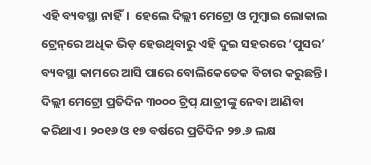ଏହି ବ୍ୟବସ୍ଥା ନାହିଁ।  ହେଲେ ଦିଲ୍ଲୀ ମେଟ୍ରୋ ଓ ମୁମ୍ୱାଇ ଲୋକାଲ ଟ୍ରେନ୍‌ରେ ଅଧିକ ଭିଡ଼ ହେଉଥିବାରୁ ଏହି ଦୁଇ ସହରରେ ‘ପୁସର’ ବ୍ୟବସ୍ଥା କାମରେ ଆସି ପାରେ ବୋଲିକେତେକ ବିଚାର କରୁଛନ୍ତି। ଦିଲ୍ଲୀ ମେଟ୍ରୋ ପ୍ରତିଦିନ ୩୦୦୦ ଟ୍ରିପ୍ ଯାତ୍ରୀଙ୍କୁ ନେବା ଆଣିବା କରିଥାଏ। ୨୦୧୬ ଓ ୧୭ ବର୍ଷରେ ପ୍ରତିଦିନ ୨୭.୬ ଲକ୍ଷ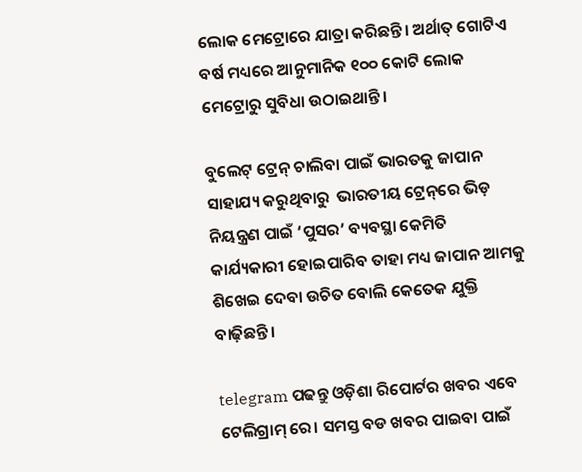ଲୋକ ମେଟ୍ରୋରେ ଯାତ୍ରା କରିଛନ୍ତି। ଅର୍ଥାତ୍ ଗୋଟିଏ ବର୍ଷ ମଧ୍ୟରେ ‌ଆନୁମାନିକ ୧୦୦ କୋଟି ଲୋକ ମେଟ୍ରୋରୁ ସୁବିଧା ଉଠାଇଥାନ୍ତି।

ବୁଲେଟ୍ ଟ୍ରେନ୍ ଚାଲିବା ପାଇଁ ଭାରତକୁ ଜାପାନ ସାହାଯ୍ୟ କରୁଥିବାରୁ  ଭାରତୀୟ ଟ୍ରେନ୍‌ରେ ଭିଡ଼ ନିୟନ୍ତ୍ରଣ ପାଇଁ ‘ପୁସର’ ବ୍ୟବସ୍ଥା କେମିତି କାର୍ଯ୍ୟକାରୀ ହୋଇପାରିବ ତାହା ମଧ୍ୟ ଜାପାନ ଆମକୁ  ଶିଖେଇ ଦେବା ଉଚିତ ବୋଲି କେତେକ ଯୁକ୍ତି ବାଢ଼ିଛନ୍ତି।

telegram ପଢନ୍ତୁ ଓଡ଼ିଶା ରିପୋର୍ଟର ଖବର ଏବେ ଟେଲିଗ୍ରାମ୍ ରେ। ସମସ୍ତ ବଡ ଖବର ପାଇବା ପାଇଁ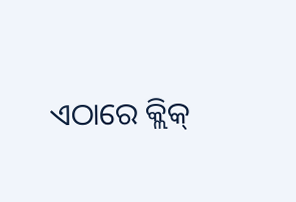ଏଠାରେ କ୍ଲିକ୍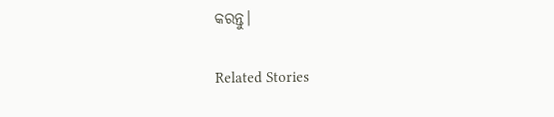କରନ୍ତୁ।

Related Stories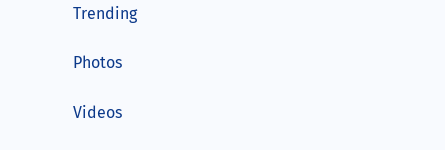Trending

Photos

Videos